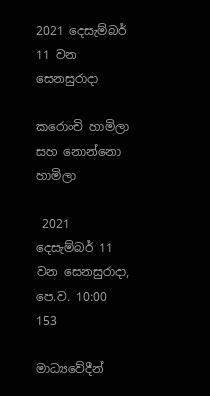2021 දෙසැම්බර් 11 වන සෙනසුරාදා

කරොංචි හාමිලා සහ නොන්නො හාමිලා

 2021 දෙසැම්බර් 11 වන සෙනසුරාදා, පෙ.ව. 10:00 153

මාධ්‍යවේදීන්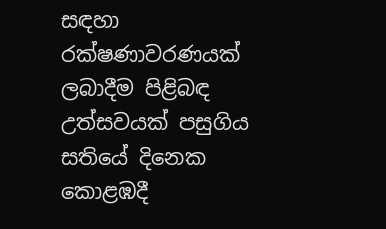සඳහා රක්ෂණාවරණයක් ලබාදීම පිළිබඳ උත්සවයක් පසුගිය සතියේ දිනෙක කොළඹදී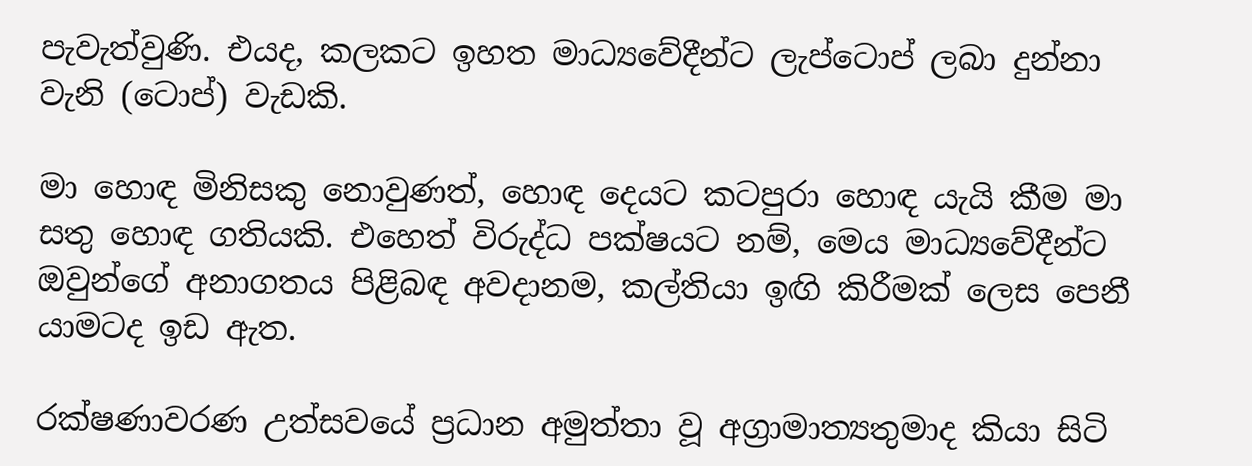පැවැත්වුණි. එයද, කලකට ඉහත මාධ්‍යවේදීන්ට ලැප්ටොප් ලබා දුන්නා වැනි (ටොප්) වැඩකි.

මා හොඳ මිනිසකු නොවුණත්, හොඳ දෙයට කටපුරා හොඳ යැයි කීම මා සතු හොඳ ගතියකි. එහෙත් විරුද්ධ පක්ෂයට නම්, මෙය මාධ්‍යවේදීන්ට ඔවුන්ගේ අනාගතය පිළිබඳ අවදානම, කල්තියා ඉඟි කිරීමක් ලෙස පෙනී යාමටද ඉඩ ඇත.

රක්ෂණාවරණ උත්සවයේ ප්‍රධාන අමුත්තා වූ අග්‍රාමාත්‍යතුමාද කියා සිටි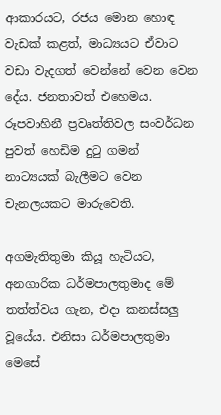ආකාරයට, රජය මොන හොඳ වැඩක් කළත්, මාධ්‍යයට ඒවාට වඩා වැදගත් වෙන්නේ වෙන වෙන දේය. ජනතාවත් එහෙමය. රූපවාහිනී ප්‍රවෘත්තිවල සංවර්ධන පුවත් හෙඩිම දුටු ගමන් නාට්‍යයක් බැලීමට වෙන චැනලයකට මාරුවෙති.

අගමැතිතුමා කියූ හැටියට, අනගාරික ධර්මපාලතුමාද මේ තත්ත්වය ගැන, එදා කනස්සලු වූයේය. එනිසා ධර්මපාලතුමා මෙසේ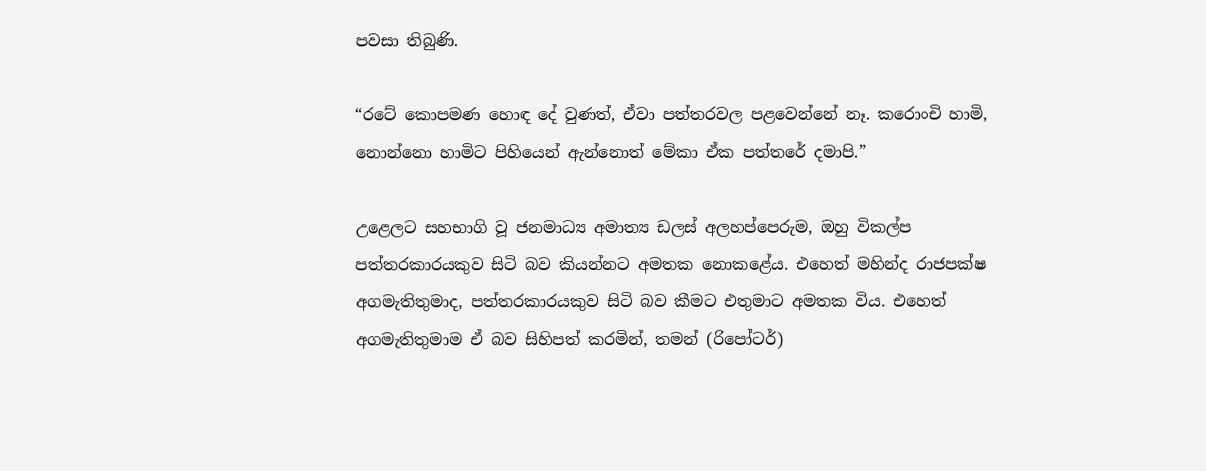පවසා තිබුණි.

“රටේ කොපමණ හොඳ දේ වුණත්, ඒවා පත්තරවල පළවෙන්නේ නෑ. කරොංචි හාමි, නොන්නො හාමිට පිහියෙන් ඇන්නොත් මේකා ඒක පත්තරේ දමාපි.”

උළෙලට සහභාගි වූ ජනමාධ්‍ය අමාත්‍ය ඩලස් අලහප්පෙරුම, ඔහු විකල්ප පත්තරකාරයකුව සිටි බව කියන්නට අමතක නොකළේය. එහෙත් මහින්ද රාජපක්ෂ අගමැතිතුමාද, පත්තරකාරයකුව සිටි බව කීමට එතුමාට අමතක විය. එහෙත් අගමැතිතුමාම ඒ බව සිහිපත් කරමින්, තමන් (රිපෝටර්)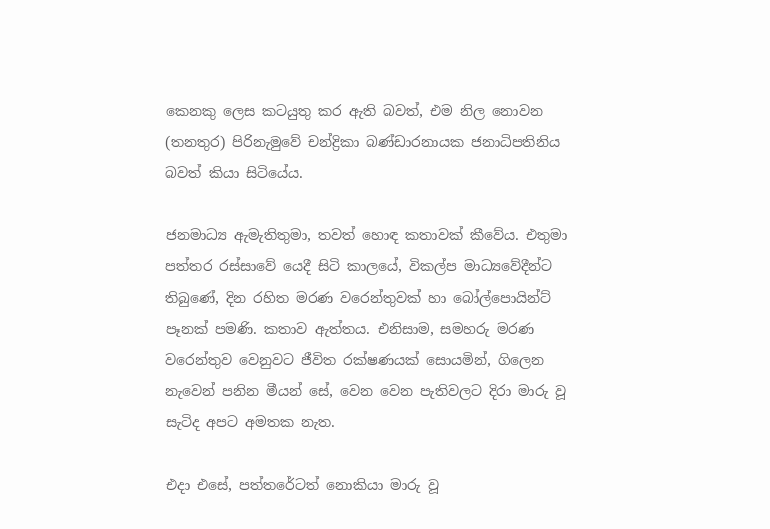කෙනකු ලෙස කටයුතු කර ඇති බවත්, එම නිල නොවන (තනතුර) පිරිනැමුවේ චන්ද්‍රිකා බණ්ඩාරනායක ජනාධිපතිනිය බවත් කියා සිටියේය.

ජනමාධ්‍ය ඇමැතිතුමා, තවත් හොඳ කතාවක් කීවේය. එතුමා පත්තර රස්සාවේ යෙදී සිටි කාලයේ, විකල්ප මාධ්‍යවේදීන්ට තිබුණේ, දින රහිත මරණ වරෙන්තුවක් හා බෝල්පොයින්ට් පෑනක් පමණි. කතාව ඇත්තය. එනිසාම, සමහරු මරණ වරෙන්තුව වෙනුවට ජීවිත රක්ෂණයක් සොයමින්, ගිලෙන නැවෙන් පනින මීයන් සේ, වෙන වෙන පැතිවලට දිරා මාරු වූ සැටිද අපට අමතක නැත.

එදා එසේ, පත්තරේටත් නොකියා මාරු වූ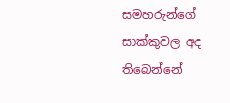සමහරුන්ගේ සාක්කුවල අද තිබෙන්නේ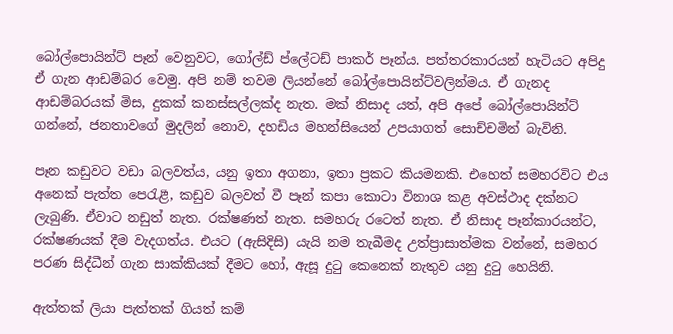බෝල්පොයින්ට් පෑන් වෙනුවට, ගෝල්ඩ් ප්ලේටඩ් පාකර් පෑන්ය. පත්තරකාරයන් හැටියට අපිදු ඒ ගැන ආඩම්බර වෙමු. අපි නම් තවම ලියන්නේ බෝල්පොයින්ට්වලින්මය. ඒ ගැනද ආඩම්බරයක් මිස, දුකක් කනස්සල්ලක්ද නැත. මක් නිසාද යත්, අපි අපේ බෝල්පොයින්ට් ගන්නේ, ජනතාවගේ මුදලින් නොව, දහඩිය මහන්සියෙන් උපයාගත් සොච්චමින් බැවිනි.

පෑන කඩුවට වඩා බලවත්ය, යනු ඉතා අගනා, ඉතා ප්‍රකට කියමනකි. එහෙත් සමහරවිට එය අනෙක් පැත්ත පෙරැළී, කඩුව බලවත් වී පෑන් කපා කොටා විනාශ කළ අවස්ථාද දක්නට ලැබුණි. ඒවාට නඩුත් නැත. රක්ෂණත් නැත. සමහරු රටෙත් නැත. ඒ නිසාද පෑන්කාරයන්ට, රක්ෂණයක් දීම වැදගත්ය. එයට (ඇසිදිසි) යැයි නම තැබීමද උත්ප්‍රාසාත්මක වන්නේ, සමහර පරණ සිද්ධීන් ගැන සාක්කියක් දීමට හෝ, ඇසූ දුටු කෙනෙක් නැතුව යනු දුටු හෙයිනි.

ඇත්තක් ලියා පැත්තක් ගියත් කම්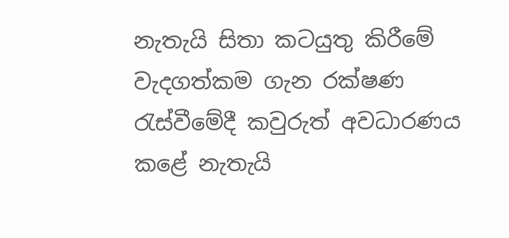නැතැයි සිතා කටයුතු කිරීමේ වැදගත්කම ගැන රක්ෂණ රැස්වීමේදී කවුරුත් අවධාරණය කළේ නැතැයි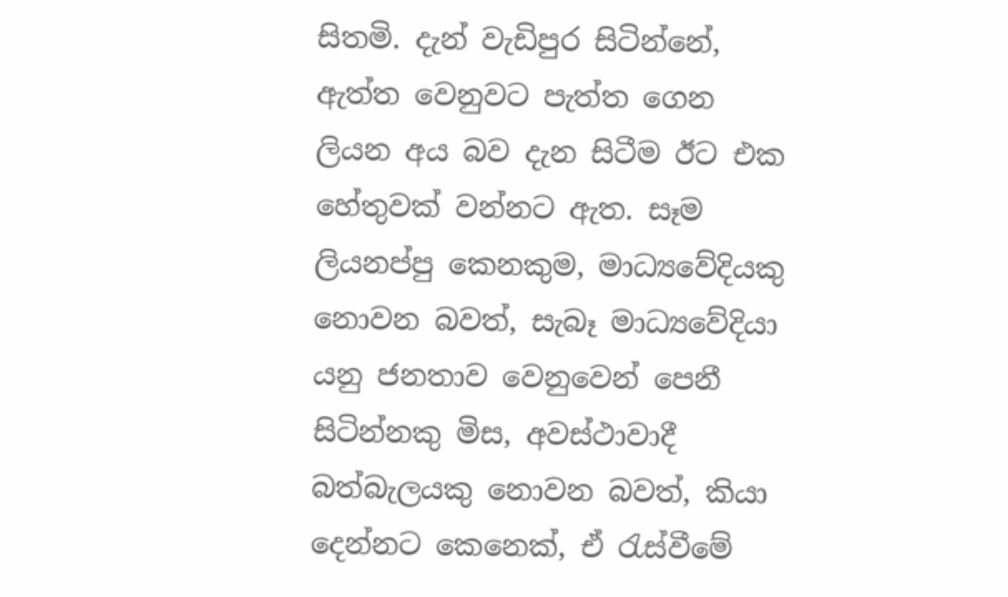සිතමි. දැන් වැඩිපුර සිටින්නේ, ඇත්ත වෙනුවට පැත්ත ගෙන ලියන අය බව දැන සිටීම ඊට එක හේතුවක් වන්නට ඇත. සෑම ලියනප්පු කෙනකුම, මාධ්‍යවේදියකු නොවන බවත්, සැබෑ මාධ්‍යවේදියා යනු ජනතාව වෙනුවෙන් පෙනී සිටින්නකු මිස, අවස්ථාවාදී බත්බැලයකු නොවන බවත්, කියා දෙන්නට කෙනෙක්, ඒ රැස්වීමේ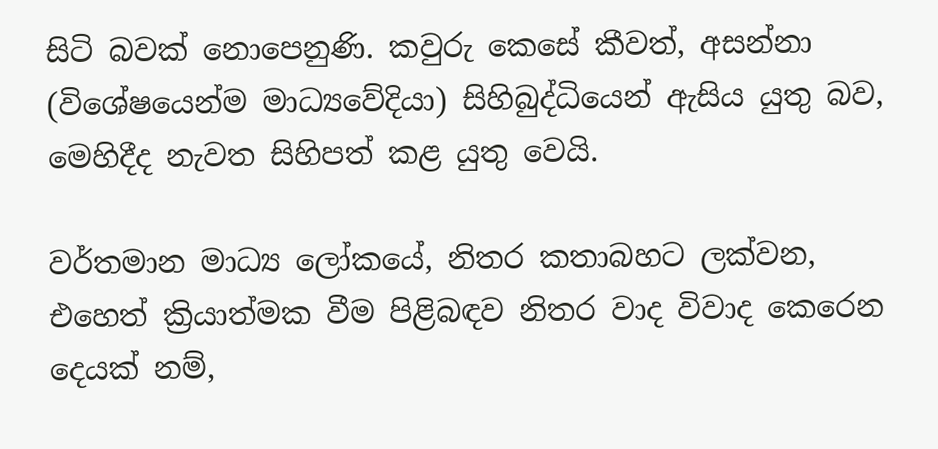සිටි බවක් නොපෙනුණි. කවුරු කෙසේ කීවත්, අසන්නා (විශේෂයෙන්ම මාධ්‍යවේදියා) සිහිබුද්ධියෙන් ඇසිය යුතු බව, මෙහිදීද නැවත සිහිපත් කළ යුතු වෙයි.

වර්තමාන මාධ්‍ය ලෝකයේ, නිතර කතාබහට ලක්වන, එහෙත් ක්‍රියාත්මක වීම පිළිබඳව නිතර වාද විවාද කෙරෙන දෙයක් නම්,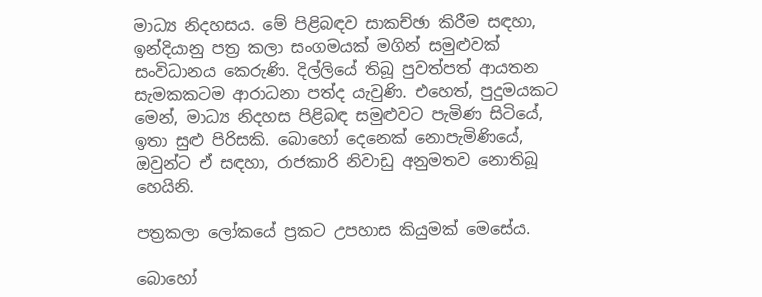මාධ්‍ය නිදහසය. මේ පිළිබඳව සාකච්ඡා කිරීම සඳහා, ඉන්දියානු පත්‍ර කලා සංගමයක් මගින් සමුළුවක් සංවිධානය කෙරුණි. දිල්ලියේ තිබූ පුවත්පත් ආයතන සැමකකටම ආරාධනා පත්ද යැවුණි. එහෙත්, පුදුමයකට මෙන්, මාධ්‍ය නිදහස පිළිබඳ සමුළුවට පැමිණ සිටියේ, ඉතා සුළු පිරිසකි. බොහෝ දෙනෙක් නොපැමිණියේ, ඔවුන්ට ඒ සඳහා, රාජකාරි නිවාඩු අනුමතව නොතිබූ හෙයිනි.

පත්‍රකලා ලෝකයේ ප්‍රකට උපහාස කියුමක් මෙසේය.

බොහෝ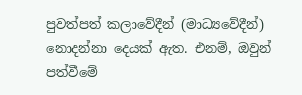පුවත්පත් කලාවේදීන් (මාධ්‍යවේදීන්) නොදන්නා දෙයක් ඇත. එනම්, ඔවුන් පත්වීමේ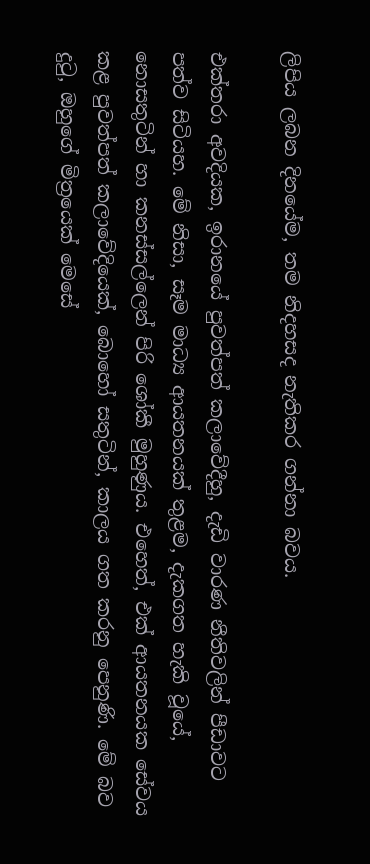ලිපිය ලබන දිනයේම, තම නිදහසද නැතිකර ගන්නා බවය.

එක්තරා අවදියක, ඉරානයේ පුවත්පත් කලාවේදීහු, දැඩි වාරණ නීතිවලින් පීඩාවට පත්ව සිටියහ. මේ නිසා, සෑම මාධ්‍ය ආයතනයක් තුළම, දැකගත හැකි වූයේ, නොසතුටින් හා කනස්සල්ලෙන් පිරි ශෝකී මුහුණුය. එහෙත්, එක් ආයතනයක සේවය කළ පුවත්පත් කලාවේදියෙක්, බොහෝ සතුටින්, කාලය ගත කරනු පෙනුණි. මේ බව දුටු, ඔහුගේ මිත්‍රයෙක් මෙසේ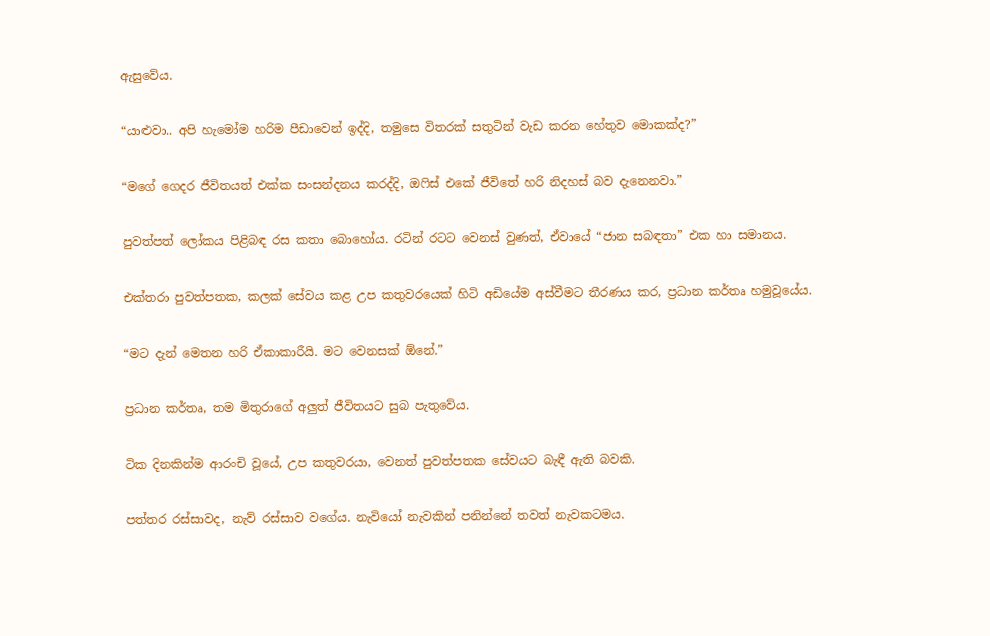ඇසුවේය.

“යාළුවා.. අපි හැමෝම හරිම පීඩාවෙන් ඉද්දි, තමුසෙ විතරක් සතුටින් වැඩ කරන හේතුව මොකක්ද?”

“මගේ ගෙදර ජීවිතයත් එක්ක සංසන්දනය කරද්දි, ඔෆිස් එකේ ජීවිතේ හරි නිදහස් බව දැනෙනවා.”

පුවත්පත් ලෝකය පිළිබඳ රස කතා බොහෝය. රටින් රටට වෙනස් වුණත්, ඒවායේ “ජාන සබඳතා” එක හා සමානය.

එක්තරා පුවත්පතක, කලක් සේවය කළ උප කතුවරයෙක් හිටි අඩියේම අස්වීමට තීරණය කර, ප්‍රධාන කර්තෘ හමුවූයේය.

“මට දැන් මෙතන හරි ඒකාකාරීයි. මට වෙනසක් ඕනේ.”

ප්‍රධාන කර්තෘ, තම මිතුරාගේ අලුත් ජීවිතයට සුබ පැතුවේය.

ටික දිනකින්ම ආරංචි වූයේ, උප කතුවරයා, වෙනත් පුවත්පතක සේවයට බැඳී ඇති බවකි.

පත්තර රස්සාවද, නැව් රස්සාව වගේය. නැවියෝ නැවකින් පනින්නේ තවත් නැවකටමය.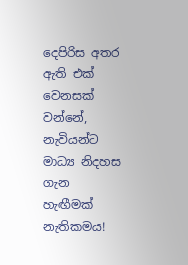දෙපිරිස අතර ඇති එක් වෙනසක් වන්නේ, නැවියන්ට මාධ්‍ය නිදහස ගැන හැඟීමක් නැතිකමය!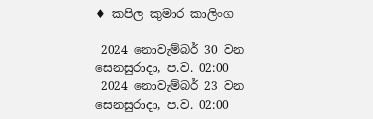♦ කපිල කුමාර කාලිංග

 2024 නොවැම්බර් 30 වන සෙනසුරාදා, ප.ව. 02:00
 2024 නොවැම්බර් 23 වන සෙනසුරාදා, ප.ව. 02:00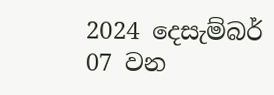2024 දෙසැම්බර් 07 වන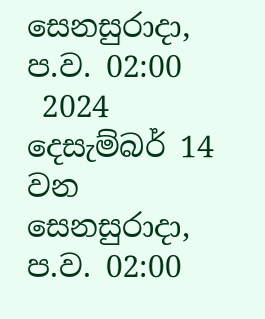සෙනසුරාදා, ප.ව. 02:00
 2024 දෙසැම්බර් 14 වන සෙනසුරාදා, ප.ව. 02:00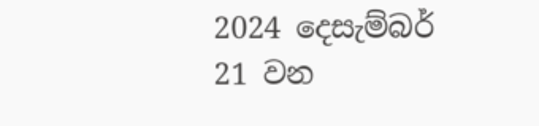2024 දෙසැම්බර් 21 වන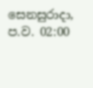සෙනසුරාදා, ප.ව. 02:00